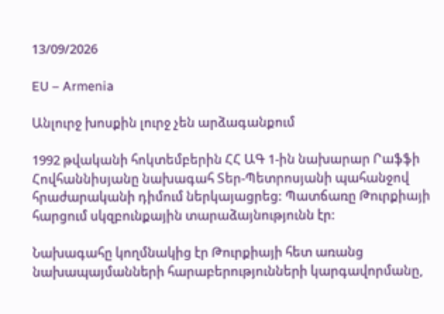13/09/2026

EU – Armenia

Անլուրջ խոսքին լուրջ չեն արձագանքում

1992 թվականի հոկտեմբերին ՀՀ ԱԳ 1-ին նախարար Րաֆֆի Հովհաննիսյանը նախագահ Տեր-Պետրոսյանի պահանջով հրաժարականի դիմում ներկայացրեց: Պատճառը Թուրքիայի հարցում սկզբունքային տարաձայնությունն էր:

Նախագահը կողմնակից էր Թուրքիայի հետ առանց նախապայմանների հարաբերությունների կարգավորմանը,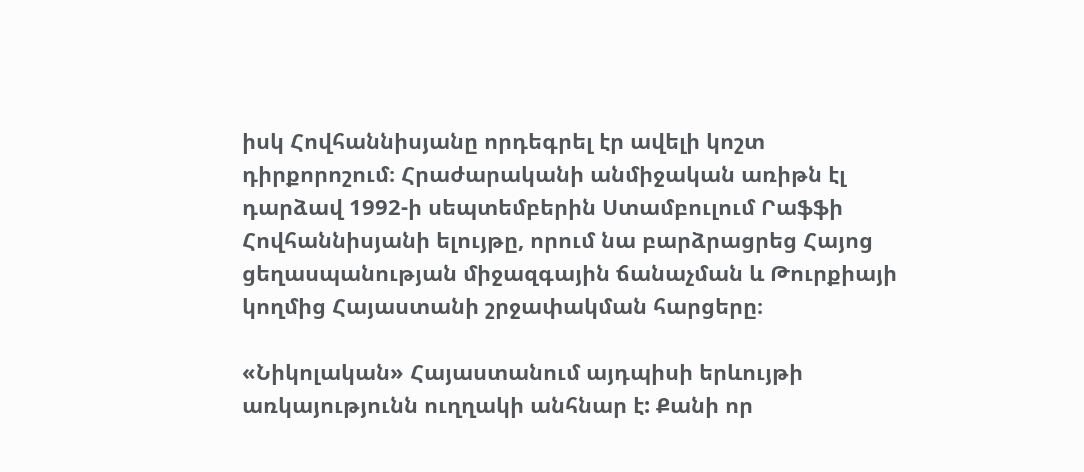իսկ Հովհաննիսյանը որդեգրել էր ավելի կոշտ դիրքորոշում։ Հրաժարականի անմիջական առիթն էլ դարձավ 1992-ի սեպտեմբերին Ստամբուլում Րաֆֆի Հովհաննիսյանի ելույթը, որում նա բարձրացրեց Հայոց ցեղասպանության միջազգային ճանաչման և Թուրքիայի կողմից Հայաստանի շրջափակման հարցերը։

«Նիկոլական» Հայաստանում այդպիսի երևույթի առկայությունն ուղղակի անհնար է: Քանի որ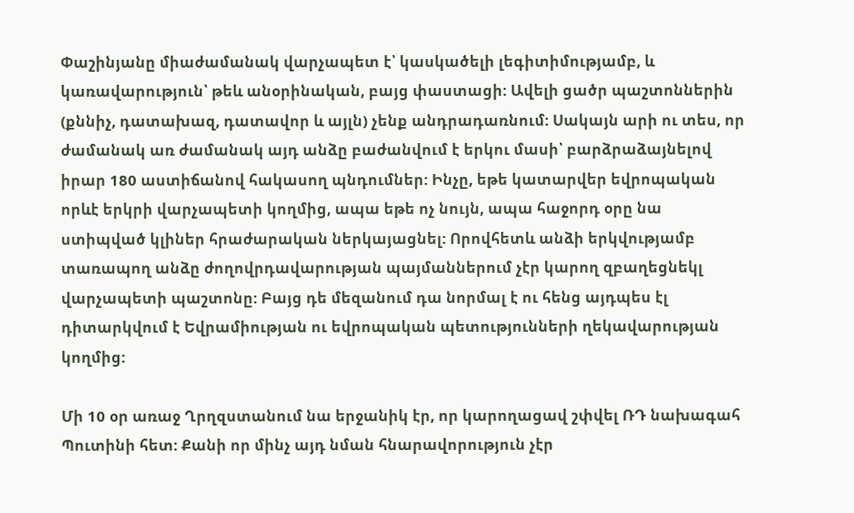Փաշինյանը միաժամանակ վարչապետ է՝ կասկածելի լեգիտիմությամբ, և կառավարություն՝ թեև անօրինական, բայց փաստացի: Ավելի ցածր պաշտոններին (քննիչ, դատախազ, դատավոր և այլն) չենք անդրադառնում: Սակայն արի ու տես, որ ժամանակ առ ժամանակ այդ անձը բաժանվում է երկու մասի՝ բարձրաձայնելով իրար 180 աստիճանով հակասող պնդումներ: Ինչը, եթե կատարվեր եվրոպական որևէ երկրի վարչապետի կողմից, ապա եթե ոչ նույն, ապա հաջորդ օրը նա ստիպված կլիներ հրաժարական ներկայացնել: Որովհետև անձի երկվությամբ տառապող անձը ժողովրդավարության պայմաններում չէր կարող զբաղեցնեկլ վարչապետի պաշտոնը: Բայց դե մեզանում դա նորմալ է ու հենց այդպես էլ դիտարկվում է Եվրամիության ու եվրոպական պետությունների ղեկավարության կողմից:

Մի 10 օր առաջ Ղրղզստանում նա երջանիկ էր, որ կարողացավ շփվել ՌԴ նախագահ Պուտինի հետ: Քանի որ մինչ այդ նման հնարավորություն չէր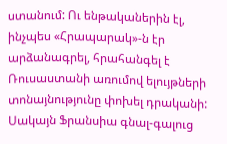ստանում: Ու ենթականերին էլ, ինչպես «Հրապարակ»-ն էր արձանագրել, հրահանգել է Ռուսաստանի առումով ելույթների տոնայնությունը փոխել դրականի: Սակայն Ֆրանսիա գնալ-գալուց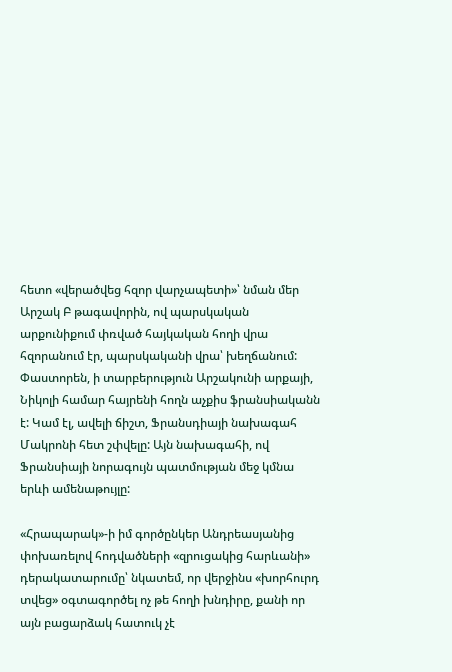հետո «վերածվեց հզոր վարչապետի»՝ նման մեր Արշակ Բ թագավորին, ով պարսկական արքունիքում փռված հայկական հողի վրա հզորանում էր, պարսկականի վրա՝ խեղճանում: Փաստորեն, ի տարբերություն Արշակունի արքայի, Նիկոլի համար հայրենի հողն աչքիս ֆրանսիականն է: Կամ էլ, ավելի ճիշտ, Ֆրանսդիայի նախագահ Մակրոնի հետ շփվելը: Այն նախագահի, ով Ֆրանսիայի նորագույն պատմության մեջ կմնա երևի ամենաթույլը:

«Հրապարակ»-ի իմ գործընկեր Անդրեասյանից փոխառելով հոդվածների «զրուցակից հարևանի» դերակատարումը՝ նկատեմ, որ վերջինս «խորհուրդ տվեց» օգտագործել ոչ թե հողի խնդիրը, քանի որ այն բացարձակ հատուկ չէ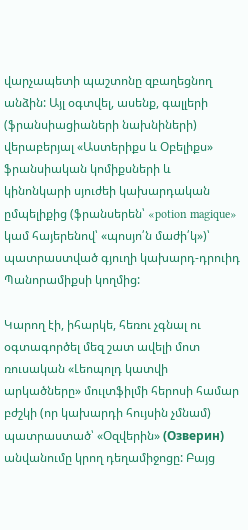վարչապետի պաշտոնը զբաղեցնող անձին: Այլ օգտվել, ասենք, գալլերի (ֆրանսիացիաների նախնիների) վերաբերյալ «Աստերիքս և Օբելիքս» ֆրանսիական կոմիքսների և կինոնկարի սյուժեի կախարդական ըմպելիքից (ֆրանսերեն՝ «potion magique» կամ հայերենով՝ «պոսյո՛ն մաժի՛կ»)՝ պատրաստված գյուղի կախարդ-դրուիդ Պանորամիքսի կողմից:

Կարող էի, իհարկե, հեռու չգնալ ու օգտագործել մեզ շատ ավելի մոտ ռուսական «Լեոպոլդ կատվի արկածները» մուլտֆիլմի հերոսի համար բժշկի (որ կախարդի հույսին չմնամ) պատրաստած՝ «Օզվերին» (Озверин) անվանումը կրող դեղամիջոցը: Բայց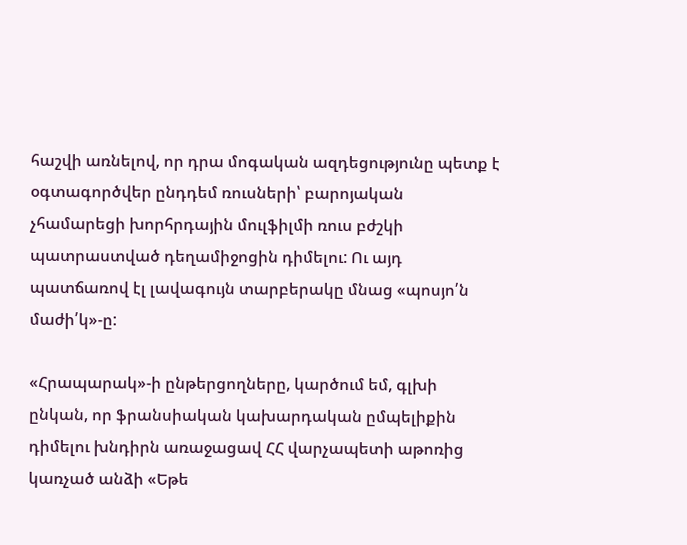հաշվի առնելով, որ դրա մոգական ազդեցությունը պետք է օգտագործվեր ընդդեմ ռուսների՝ բարոյական չհամարեցի խորհրդային մուլֆիլմի ռուս բժշկի պատրաստված դեղամիջոցին դիմելու: Ու այդ պատճառով էլ լավագույն տարբերակը մնաց «պոսյո՛ն մաժի՛կ»-ը:

«Հրապարակ»-ի ընթերցողները, կարծում եմ, գլխի ընկան, որ ֆրանսիական կախարդական ըմպելիքին դիմելու խնդիրն առաջացավ ՀՀ վարչապետի աթոռից կառչած անձի «Եթե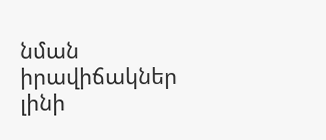նման իրավիճակներ լինի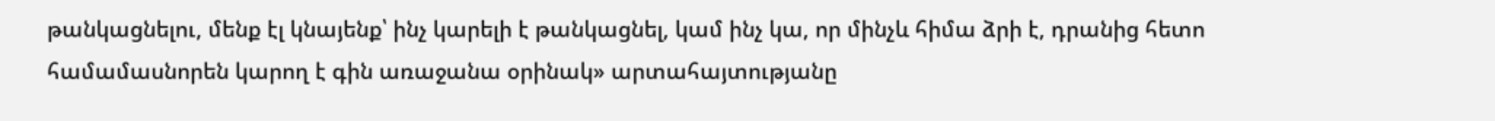թանկացնելու, մենք էլ կնայենք՝ ինչ կարելի է թանկացնել, կամ ինչ կա, որ մինչև հիմա ձրի է, դրանից հետո համամասնորեն կարող է գին առաջանա օրինակ» արտահայտությանը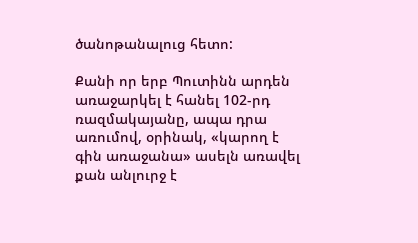ծանոթանալուց հետո:

Քանի որ երբ Պուտինն արդեն առաջարկել է հանել 102-րդ ռազմակայանը, ապա դրա առումով, օրինակ, «կարող է գին առաջանա» ասելն առավել քան անլուրջ է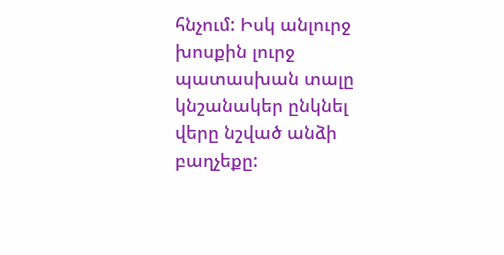հնչում: Իսկ անլուրջ խոսքին լուրջ պատասխան տալը կնշանակեր ընկնել վերը նշված անձի բաղչեքը: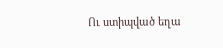Ու ստիպված եղա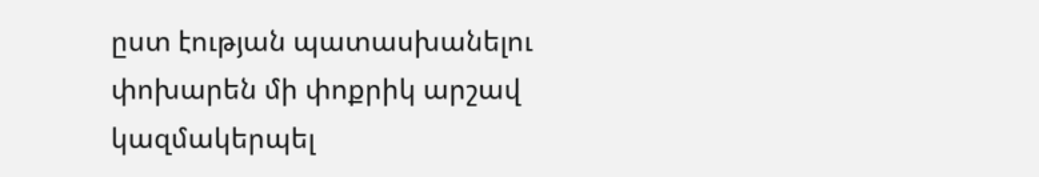ըստ էության պատասխանելու փոխարեն մի փոքրիկ արշավ կազմակերպել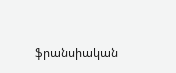ֆրանսիական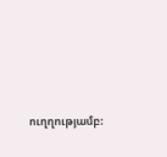ուղղությամբ: